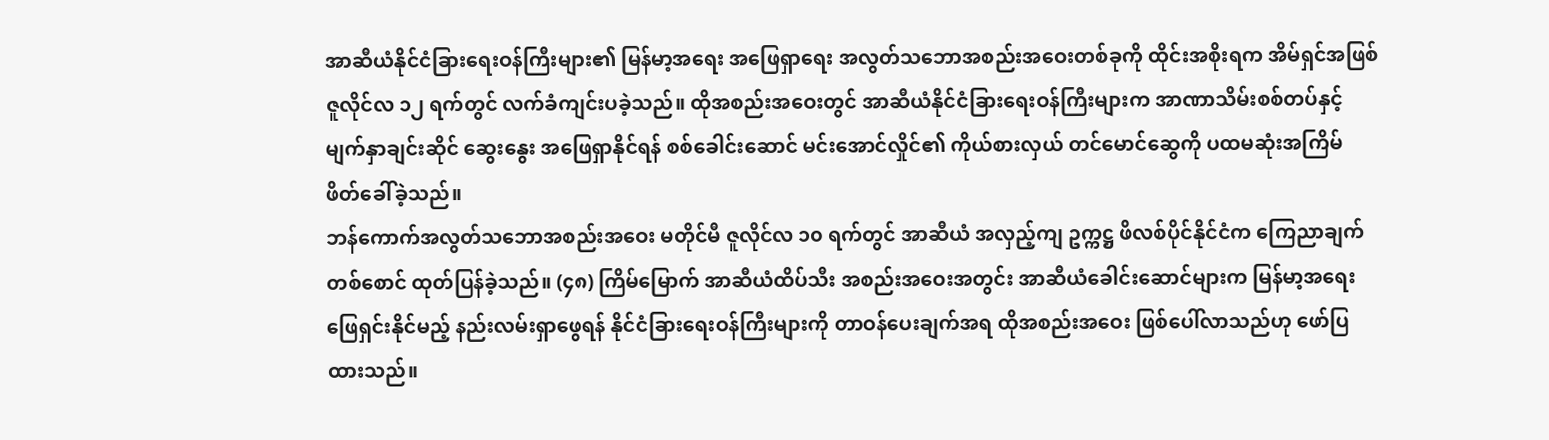အာဆီယံနိုင်ငံခြားရေးဝန်ကြီးများ၏ မြန်မာ့အရေး အဖြေရှာရေး အလွတ်သဘောအစည်းအဝေးတစ်ခုကို ထိုင်းအစိုးရက အိမ်ရှင်အဖြစ် ဇူလိုင်လ ၁၂ ရက်တွင် လက်ခံကျင်းပခဲ့သည်။ ထိုအစည်းအဝေးတွင် အာဆီယံနိုင်ငံခြားရေးဝန်ကြီးများက အာဏာသိမ်းစစ်တပ်နှင့် မျက်နှာချင်းဆိုင် ဆွေးနွေး အဖြေရှာနိုင်ရန် စစ်ခေါင်းဆောင် မင်းအောင်လှိုင်၏ ကိုယ်စားလှယ် တင်မောင်ဆွေကို ပထမဆုံးအကြိမ် ဖိတ်ခေါ်ခဲ့သည်။
ဘန်ကောက်အလွတ်သဘောအစည်းအဝေး မတိုင်မီ ဇူလိုင်လ ၁၀ ရက်တွင် အာဆီယံ အလှည့်ကျ ဥက္ကဋ္ဌ ဖိလစ်ပိုင်နိုင်ငံက ကြေညာချက် တစ်စောင် ထုတ်ပြန်ခဲ့သည်။ (၄၈) ကြိမ်မြောက် အာဆီယံထိပ်သီး အစည်းအဝေးအတွင်း အာဆီယံခေါင်းဆောင်များက မြန်မာ့အရေး ဖြေရှင်းနိုင်မည့် နည်းလမ်းရှာဖွေရန် နိုင်ငံခြားရေးဝန်ကြီးများကို တာဝန်ပေးချက်အရ ထိုအစည်းအဝေး ဖြစ်ပေါ်လာသည်ဟု ဖော်ပြထားသည်။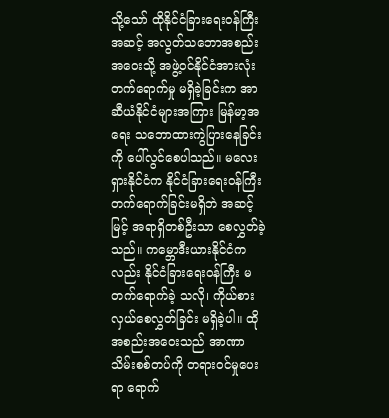သို့သော် ထိုနိုင်ငံခြားရေးဝန်ကြီးအဆင့် အလွတ်သဘောအစည်းအဝေးသို့ အဖွဲ့ဝင်နိုင်ငံအားလုံး တက်ရောက်မှု မရှိခဲ့ခြင်းက အာဆီယံနိုင်ငံများအကြား မြန်မာ့အရေး သဘောထားကွဲပြားနေခြင်းကို ပေါ်လွင်စေပါသည်။ မလေးရှားနိုင်ငံက နိုင်ငံခြားရေးဝန်ကြီး တက်ရောက်ခြင်းမရှိဘဲ အဆင့်မြင့် အရာရှိတစ်ဦးသာ စေလွှတ်ခဲ့သည်။ ကမ္ဘောဒီးယားနိုင်ငံကလည်း နိုင်ငံခြားရေးဝန်ကြီး မတက်ရောက်ခဲ့ သလို၊ ကိုယ်စားလှယ်စေလွှတ်ခြင်း မရှိခဲ့ပါ။ ထိုအစည်းအဝေးသည် အာဏာသိမ်းစစ်တပ်ကို တရားဝင်မှုပေးရာ ရောက်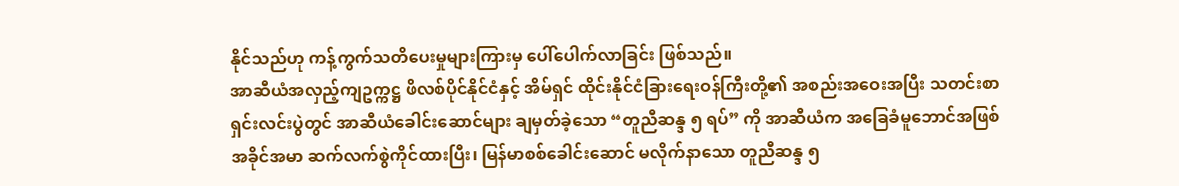နိုင်သည်ဟု ကန့်ကွက်သတိပေးမှုများကြားမှ ပေါ်ပေါက်လာခြင်း ဖြစ်သည်။
အာဆီယံအလှည့်ကျဥက္ကဋ္ဌ ဖိလစ်ပိုင်နိုင်ငံနှင့် အိမ်ရှင် ထိုင်းနိုင်ငံခြားရေးဝန်ကြီးတို့၏ အစည်းအဝေးအပြီး သတင်းစာရှင်းလင်းပွဲတွင် အာဆီယံခေါင်းဆောင်များ ချမှတ်ခဲ့သော “တူညီဆန္ဒ ၅ ရပ်” ကို အာဆီယံက အခြေခံမူဘောင်အဖြစ် အခိုင်အမာ ဆက်လက်စွဲကိုင်ထားပြီး၊ မြန်မာစစ်ခေါင်းဆောင် မလိုက်နာသော တူညီဆန္ဒ ၅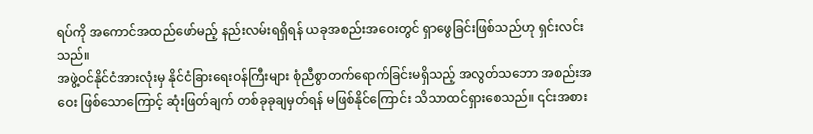ရပ်ကို အကောင်အထည်ဖော်မည့် နည်းလမ်းရရှိရန် ယခုအစည်းအဝေးတွင် ရှာဖွေခြင်းဖြစ်သည်ဟု ရှင်းလင်းသည်။
အဖွဲ့ဝင်နိုင်ငံအားလုံးမှ နိုင်ငံခြားရေးဝန်ကြီးများ စုံညီစွာတက်ရောက်ခြင်းမရှိသည့် အလွတ်သဘော အစည်းအဝေး ဖြစ်သောကြောင့် ဆုံးဖြတ်ချက် တစ်ခုခုချမှတ်ရန် မဖြစ်နိုင်ကြောင်း သိသာထင်ရှားစေသည်။ ၎င်းအစား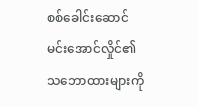စစ်ခေါင်းဆောင် မင်းအောင်လှိုင်၏ သဘောထားများကို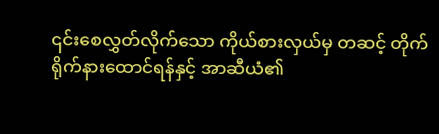၎င်းစေလွှတ်လိုက်သော ကိုယ်စားလှယ်မှ တဆင့် တိုက်ရိုက်နားထောင်ရန်နှင့် အာဆီယံ၏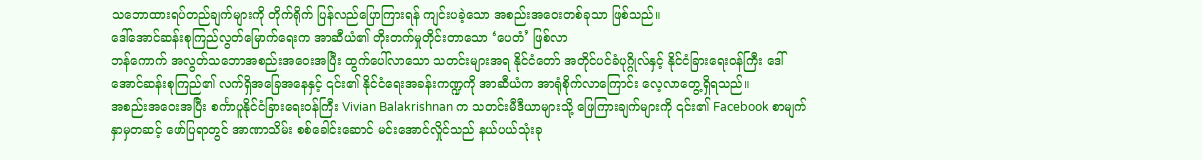သဘောထားရပ်တည်ချက်များကို တိုက်ရိုက် ပြန်လည်ပြောကြားရန် ကျင်းပခဲ့သော အစည်းအဝေးတစ်ခုသာ ဖြစ်သည်။
ဒေါ်အောင်ဆန်းစုကြည်လွတ်မြောက်ရေးက အာဆီယံ၏ တိုးတက်မှုတိုင်းတာသော ‘ပေတံ’ ဖြစ်လာ
ဘန်ကောက် အလွတ်သဘောအစည်းအဝေးအပြီး ထွက်ပေါ်လာသော သတင်းများအရ နိုင်ငံတော် အတိုင်ပင်ခံပုဂ္ဂိုလ်နှင့် နိုင်ငံခြားရေးဝန်ကြီး ဒေါ်အောင်ဆန်းစုကြည်၏ လက်ရှိအခြေအနေနှင့် ၎င်း၏ နိုင်ငံရေးအခန်းကဏ္ဍကို အာဆီယံက အာရုံစိုက်လာကြောင်း လေ့လာတွေ့ရှိရသည်။
အစည်းအဝေးအပြီး စင်္ကာပူနိုင်ငံခြားရေးဝန်ကြီး Vivian Balakrishnan က သတင်းမီဒီယာများသို့ ဖြေကြားချက်များကို ၎င်း၏ Facebook စာမျက်နှာမှတဆင့် ဖော်ပြရာတွင် အာဏာသိမ်း စစ်ခေါင်းဆောင် မင်းအောင်လှိုင်သည် နယ်ပယ်သုံးခု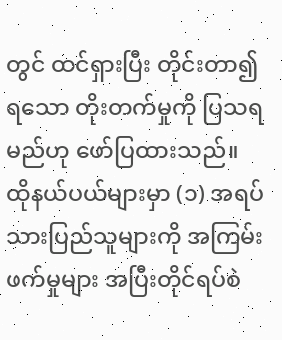တွင် ထင်ရှားပြီး တိုင်းတာ၍ရသော တိုးတက်မှုကို ပြသရမည်ဟု ဖော်ပြထားသည်။
ထိုနယ်ပယ်များမှာ (၁) အရပ်သားပြည်သူများကို အကြမ်းဖက်မှုများ အပြီးတိုင်ရပ်စဲ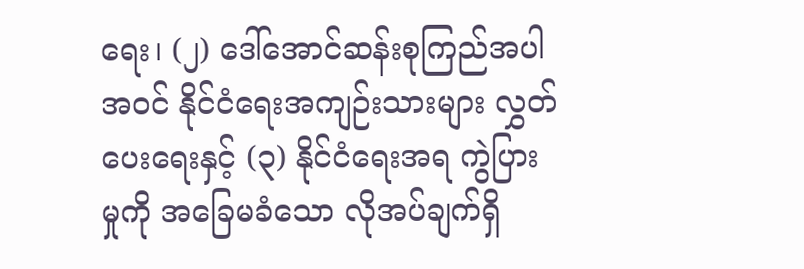ရေး၊ (၂) ဒေါ်အောင်ဆန်းစုကြည်အပါအဝင် နိုင်ငံရေးအကျဉ်းသားများ လွှတ်ပေးရေးနှင့် (၃) နိုင်ငံရေးအရ ကွဲပြားမှုကို အခြေမခံသော လိုအပ်ချက်ရှိ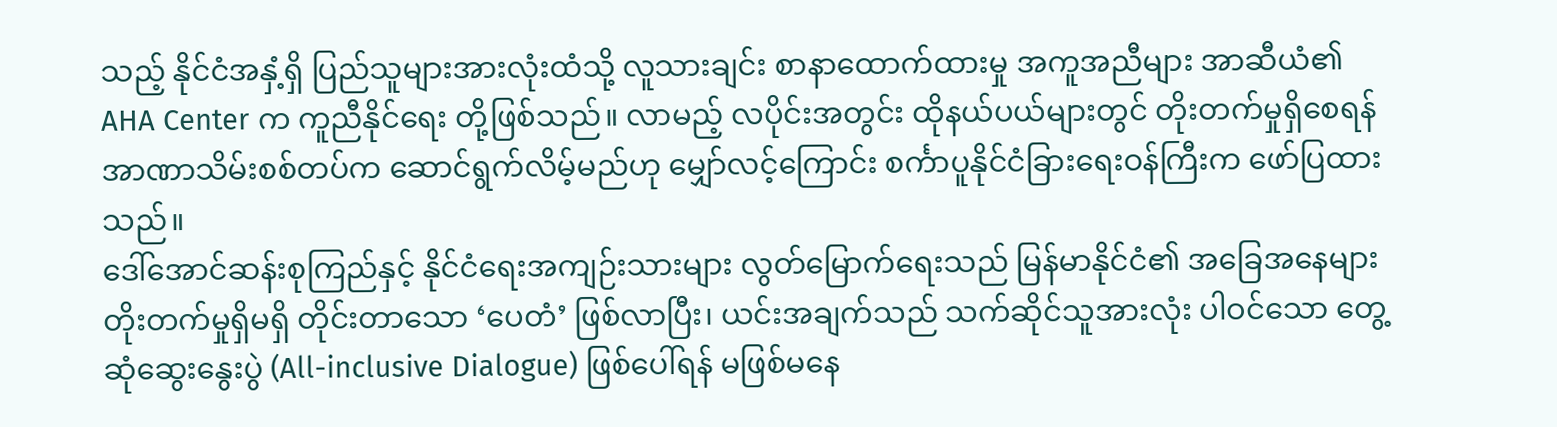သည့် နိုင်ငံအနှံ့ရှိ ပြည်သူများအားလုံးထံသို့ လူသားချင်း စာနာထောက်ထားမှု အကူအညီများ အာဆီယံ၏ AHA Center က ကူညီနိုင်ရေး တို့ဖြစ်သည်။ လာမည့် လပိုင်းအတွင်း ထိုနယ်ပယ်များတွင် တိုးတက်မှုရှိစေရန် အာဏာသိမ်းစစ်တပ်က ဆောင်ရွက်လိမ့်မည်ဟု မျှော်လင့်ကြောင်း စင်္ကာပူနိုင်ငံခြားရေးဝန်ကြီးက ဖော်ပြထားသည်။
ဒေါ်အောင်ဆန်းစုကြည်နှင့် နိုင်ငံရေးအကျဉ်းသားများ လွတ်မြောက်ရေးသည် မြန်မာနိုင်ငံ၏ အခြေအနေများ တိုးတက်မှုရှိမရှိ တိုင်းတာသော ‘ပေတံ’ ဖြစ်လာပြီး၊ ယင်းအချက်သည် သက်ဆိုင်သူအားလုံး ပါဝင်သော တွေ့ဆုံဆွေးနွေးပွဲ (All-inclusive Dialogue) ဖြစ်ပေါ်ရန် မဖြစ်မနေ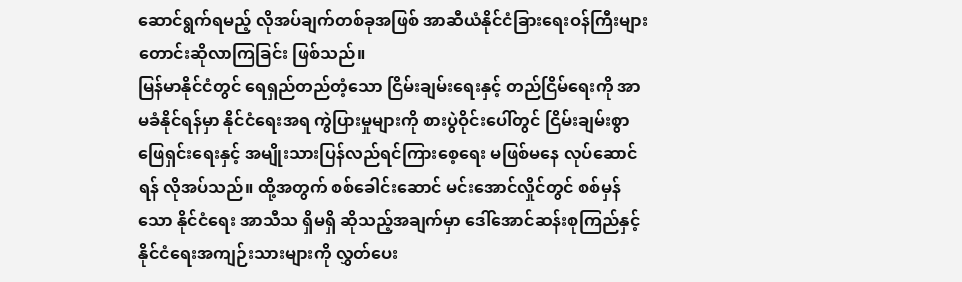ဆောင်ရွက်ရမည့် လိုအပ်ချက်တစ်ခုအဖြစ် အာဆီယံနိုင်ငံခြားရေးဝန်ကြီးများ တောင်းဆိုလာကြခြင်း ဖြစ်သည်။
မြန်မာနိုင်ငံတွင် ရေရှည်တည်တံ့သော ငြိမ်းချမ်းရေးနှင့် တည်ငြိမ်ရေးကို အာမခံနိုင်ရန်မှာ နိုင်ငံရေးအရ ကွဲပြားမှုများကို စားပွဲဝိုင်းပေါ်တွင် ငြိမ်းချမ်းစွာဖြေရှင်းရေးနှင့် အမျိုးသားပြန်လည်ရင်ကြားစေ့ရေး မဖြစ်မနေ လုပ်ဆောင်ရန် လိုအပ်သည်။ ထို့အတွက် စစ်ခေါင်းဆောင် မင်းအောင်လှိုင်တွင် စစ်မှန်သော နိုင်ငံရေး အာသီသ ရှိမရှိ ဆိုသည့်အချက်မှာ ဒေါ်အောင်ဆန်းစုကြည်နှင့် နိုင်ငံရေးအကျဉ်းသားများကို လွှတ်ပေး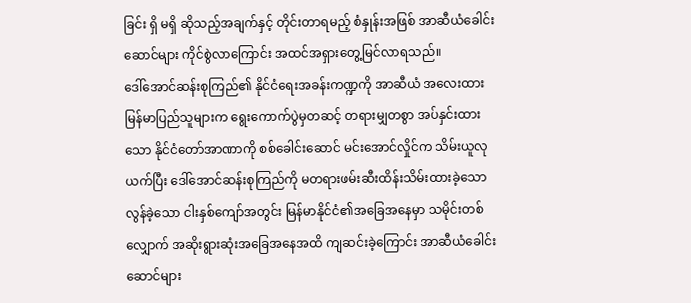ခြင်း ရှိ မရှိ ဆိုသည့်အချက်နှင့် တိုင်းတာရမည့် စံနှုန်းအဖြစ် အာဆီယံခေါင်းဆောင်များ ကိုင်စွဲလာကြောင်း အထင်အရှားတွေ့မြင်လာရသည်။
ဒေါ်အောင်ဆန်းစုကြည်၏ နိုင်ငံရေးအခန်းကဏ္ဍကို အာဆီယံ အလေးထား
မြန်မာပြည်သူများက ရွေးကောက်ပွဲမှတဆင့် တရားမျှတစွာ အပ်နှင်းထားသော နိုင်ငံတော်အာဏာကို စစ်ခေါင်းဆောင် မင်းအောင်လှိုင်က သိမ်းယူလုယက်ပြီး ဒေါ်အောင်ဆန်းစုကြည်ကို မတရားဖမ်းဆီးထိန်းသိမ်းထားခဲ့သော လွန်ခဲ့သော ငါးနှစ်ကျော်အတွင်း မြန်မာနိုင်ငံ၏အခြေအနေမှာ သမိုင်းတစ်လျှောက် အဆိုးရွားဆုံးအခြေအနေအထိ ကျဆင်းခဲ့ကြောင်း အာဆီယံခေါင်းဆောင်များ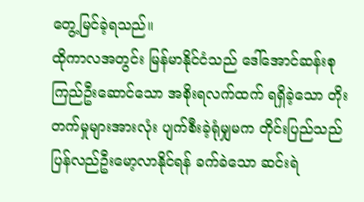တွေ့မြင်ခဲ့ရသည်။
ထိုကာလအတွင်း မြန်မာနိုင်ငံသည် ဒေါ်အောင်ဆန်းစုကြည်ဦးဆောင်သော အစိုးရလက်ထက် ရရှိခဲ့သော တိုးတက်မှုများအားလုံး ပျက်စီးခဲ့ရုံမျှမက တိုင်းပြည်သည် ပြန်လည်ဦးမော့လာနိုင်ရန် ခက်ခဲသော ဆင်းရဲ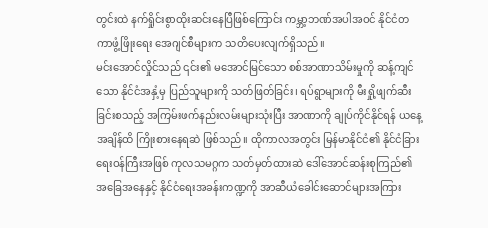တွင်းထဲ နက်ရှိုင်းစွာထိုးဆင်းနေပြီဖြစ်ကြောင်း ကမ္ဘာ့ဘဏ်အပါအဝင် နိုင်ငံတကာဖွံ့ဖြိုးရေး အေဂျင်စီများက သတိပေးလျက်ရှိသည်။
မင်းအောင်လှိုင်သည် ၎င်း၏ မအောင်မြင်သော စစ်အာဏာသိမ်းမှုကို ဆန့်ကျင်သော နိုင်ငံအနှံ့မှ ပြည်သူများကို သတ်ဖြတ်ခြင်း၊ ရပ်ရွာများကို မီးရှို့ဖျက်ဆီးခြင်းစသည့် အကြမ်းဖက်နည်းလမ်းများသုံးပြီး အာဏာကို ချုပ်ကိုင်နိုင်ရန် ယနေ့အချိန်ထိ ကြိုးစားနေရဆဲ ဖြစ်သည်။ ထိုကာလအတွင်း မြန်မာနိုင်ငံ၏ နိုင်ငံခြားရေးဝန်ကြီးအဖြစ် ကုလသမဂ္ဂက သတ်မှတ်ထားဆဲ ဒေါ်အောင်ဆန်းစုကြည်၏ အခြေအနေနှင့် နိုင်ငံရေးအခန်းကဏ္ဍကို အာဆီယံခေါင်းဆောင်များအကြား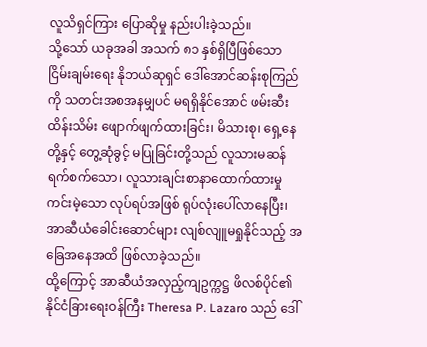လူသိရှင်ကြား ပြောဆိုမှု နည်းပါးခဲ့သည်။
သို့သော် ယခုအခါ အသက် ၈၁ နှစ်ရှိပြီဖြစ်သော ငြိမ်းချမ်းရေး နိုဘယ်ဆုရှင် ဒေါ်အောင်ဆန်းစုကြည်ကို သတင်းအစအနမျှပင် မရရှိနိုင်အောင် ဖမ်းဆီးထိန်းသိမ်း ဖျောက်ဖျက်ထားခြင်း၊ မိသားစု၊ ရှေ့နေတို့နှင့် တွေ့ဆုံခွင့် မပြုခြင်းတို့သည် လူသားမဆန် ရက်စက်သော၊ လူသားချင်းစာနာထောက်ထားမှုကင်းမဲ့သော လုပ်ရပ်အဖြစ် ရုပ်လုံးပေါ်လာနေပြီး၊ အာဆီယံခေါင်းဆောင်များ လျစ်လျူမရှုနိုင်သည့် အခြေအနေအထိ ဖြစ်လာခဲ့သည်။
ထို့ကြောင့် အာဆီယံအလှည့်ကျဥက္ကဋ္ဌ ဖိလစ်ပိုင်၏ နိုင်ငံခြားရေးဝန်ကြီး Theresa P. Lazaro သည် ဒေါ်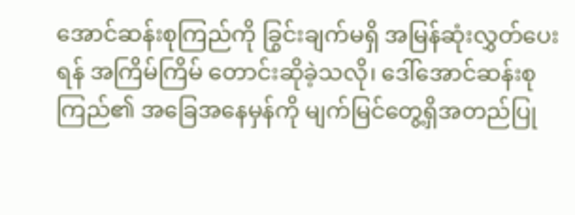အောင်ဆန်းစုကြည်ကို ခြွင်းချက်မရှိ အမြန်ဆုံးလွှတ်ပေးရန် အကြိမ်ကြိမ် တောင်းဆိုခဲ့သလို၊ ဒေါ်အောင်ဆန်းစုကြည်၏ အခြေအနေမှန်ကို မျက်မြင်တွေ့ရှိအတည်ပြု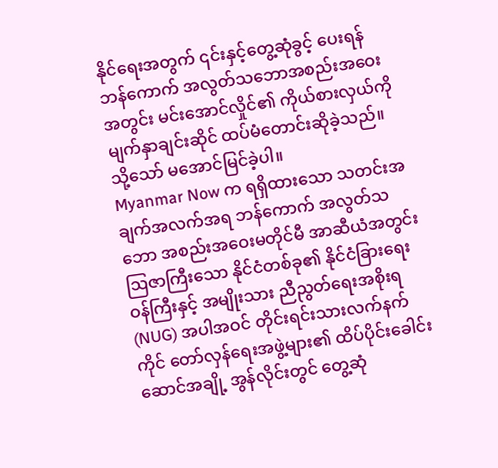နိုင်ရေးအတွက် ၎င်းနှင့်တွေ့ဆုံခွင့် ပေးရန် ဘန်ကောက် အလွတ်သဘောအစည်းအဝေးအတွင်း မင်းအောင်လှိုင်၏ ကိုယ်စားလှယ်ကို မျက်နှာချင်းဆိုင် ထပ်မံတောင်းဆိုခဲ့သည်။ သို့သော် မအောင်မြင်ခဲ့ပါ။
Myanmar Now က ရရှိထားသော သတင်းအချက်အလက်အရ ဘန်ကောက် အလွတ်သဘော အစည်းအဝေးမတိုင်မီ အာဆီယံအတွင်း ဩဇာကြီးသော နိုင်ငံတစ်ခု၏ နိုင်ငံခြားရေးဝန်ကြီးနှင့် အမျိုးသား ညီညွတ်ရေးအစိုးရ (NUG) အပါအဝင် တိုင်းရင်းသားလက်နက်ကိုင် တော်လှန်ရေးအဖွဲ့များ၏ ထိပ်ပိုင်းခေါင်းဆောင်အချို့ အွန်လိုင်းတွင် တွေ့ဆုံ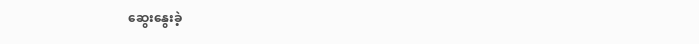ဆွေးနွေးခဲ့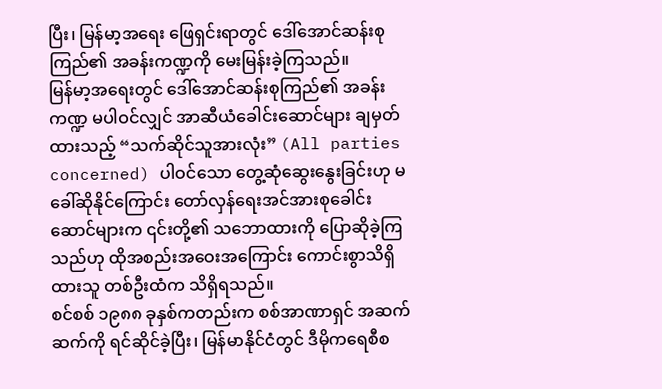ပြီး၊ မြန်မာ့အရေး ဖြေရှင်းရာတွင် ဒေါ်အောင်ဆန်းစုကြည်၏ အခန်းကဏ္ဍကို မေးမြန်းခဲ့ကြသည်။
မြန်မာ့အရေးတွင် ဒေါ်အောင်ဆန်းစုကြည်၏ အခန်းကဏ္ဍ မပါဝင်လျှင် အာဆီယံခေါင်းဆောင်များ ချမှတ်ထားသည့် “သက်ဆိုင်သူအားလုံး” (All parties concerned) ပါဝင်သော တွေ့ဆုံဆွေးနွေးခြင်းဟု မခေါ်ဆိုနိုင်ကြောင်း တော်လှန်ရေးအင်အားစုခေါင်းဆောင်များက ၎င်းတို့၏ သဘောထားကို ပြောဆိုခဲ့ကြသည်ဟု ထိုအစည်းအဝေးအကြောင်း ကောင်းစွာသိရှိထားသူ တစ်ဦးထံက သိရှိရသည်။
စင်စစ် ၁၉၈၈ ခုနှစ်ကတည်းက စစ်အာဏာရှင် အဆက်ဆက်ကို ရင်ဆိုင်ခဲ့ပြီး၊ မြန်မာနိုင်ငံတွင် ဒီမိုကရေစီစ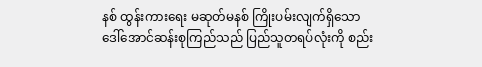နစ် ထွန်းကားရေး မဆုတ်မနစ် ကြိုးပမ်းလျက်ရှိသော ဒေါ်အောင်ဆန်းစုကြည်သည် ပြည်သူတရပ်လုံးကို စည်း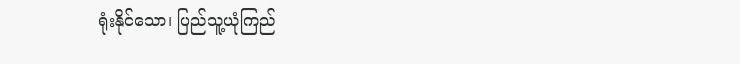ရုံးနိုင်သော၊ ပြည်သူ့ယုံကြည်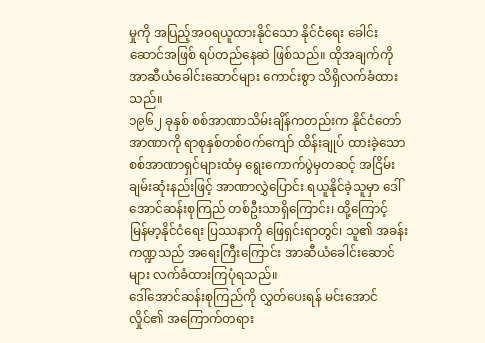မှုကို အပြည့်အဝရယူထားနိုင်သော နိုင်ငံရေး ခေါင်းဆောင်အဖြစ် ရပ်တည်နေဆဲ ဖြစ်သည်။ ထိုအချက်ကို အာဆီယံခေါင်းဆောင်များ ကောင်းစွာ သိရှိလက်ခံထားသည်။
၁၉၆၂ ခုနှစ် စစ်အာဏာသိမ်းချိန်ကတည်းက နိုင်ငံတော်အာဏာကို ရာစုနှစ်တစ်ဝက်ကျော် ထိန်းချုပ် ထားခဲ့သော စစ်အာဏာရှင်များထံမှ ရွေးကောက်ပွဲမှတဆင့် အငြိမ်းချမ်းဆုံးနည်းဖြင့် အာဏာလွှဲပြောင်း ရယူနိုင်ခဲ့သူမှာ ဒေါ်အောင်ဆန်းစုကြည် တစ်ဦးသာရှိကြောင်း၊ ထို့ကြောင့် မြန်မာ့နိုင်ငံရေး ပြဿနာကို ဖြေရှင်းရာတွင်၊ သူ၏ အခန်းကဏ္ဍသည် အရေးကြီးကြောင်း အာဆီယံခေါင်းဆောင်များ လက်ခံထားကြပုံရသည်။
ဒေါ်အောင်ဆန်းစုကြည်ကို လွှတ်ပေးရန် မင်းအောင်လှိုင်၏ အကြောက်တရား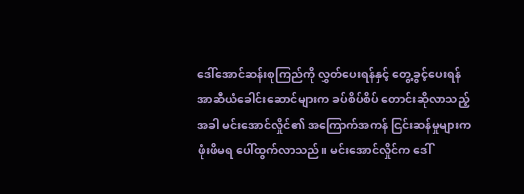ဒေါ်အောင်ဆန်းစုကြည်ကို လွှတ်ပေးရန်နှင့် တွေ့ခွင့်ပေးရန် အာဆီယံခေါင်းဆောင်များက ခပ်စိပ်စိပ် တောင်းဆိုလာသည့်အခါ မင်းအောင်လှိုင်၏ အကြောက်အကန် ငြင်းဆန်မှုများက ဖုံးဖိမရ ပေါ်ထွက်လာသည်။ မင်းအောင်လှိုင်က ဒေါ်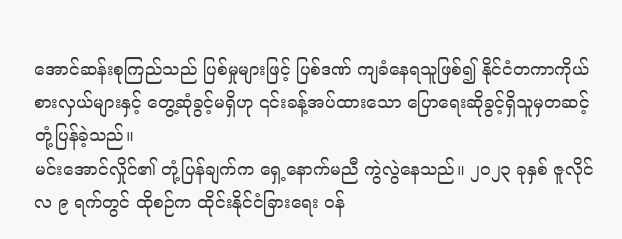အောင်ဆန်းစုကြည်သည် ပြစ်မှုများဖြင့် ပြစ်ဒဏ် ကျခံနေရသူဖြစ်၍ နိုင်ငံတကာကိုယ်စားလှယ်များနှင့် တွေ့ဆုံခွင့်မရှိဟု ၎င်းခန့်အပ်ထားသော ပြောရေးဆိုခွင့်ရှိသူမှတဆင့် တုံ့ပြန်ခဲ့သည်။
မင်းအောင်လှိုင်၏ တုံ့ပြန်ချက်က ရှေ့နောက်မညီ ကွဲလွဲနေသည်။ ၂၀၂၃ ခုနှစ် ဇူလိုင်လ ၉ ရက်တွင် ထိုစဉ်က ထိုင်းနိုင်ငံခြားရေး ဝန်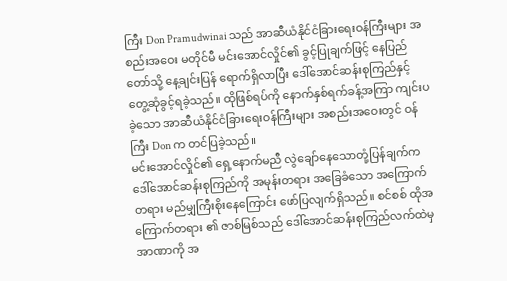ကြီး Don Pramudwinai သည် အာဆီယံနိုင်ငံခြားရေးဝန်ကြီးများ အစည်းအဝေး မတိုင်မီ မင်းအောင်လှိုင်၏ ခွင့်ပြုချက်ဖြင့် နေပြည်တော်သို့ နေ့ချင်းပြန် ရောက်ရှိလာပြီး ဒေါ်အောင်ဆန်းစုကြည်နှင့် တွေ့ဆုံခွင့်ရခဲ့သည်။ ထိုဖြစ်ရပ်ကို နောက်နှစ်ရက်ခန့်အကြာ ကျင်းပခဲ့သော အာဆီယံနိုင်ငံခြားရေးဝန်ကြီးများ အစည်းအဝေးတွင် ဝန်ကြီး Don က တင်ပြခဲ့သည်။
မင်းအောင်လှိုင်၏ ရှေ့နောက်မညီ လွဲချော်နေသောတုံ့ပြန်ချက်က ဒေါ်အောင်ဆန်းစုကြည်ကို အမုန်းတရား အခြေခံသော အကြောက်တရား မည်မျှကြီးစိုးနေကြောင်း ဖော်ပြလျက်ရှိသည်။ စင်စစ် ထိုအကြောက်တရား ၏ ဇာစ်မြစ်သည် ဒေါ်အောင်ဆန်းစုကြည်လက်ထဲမှ အာဏာကို အ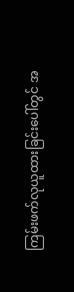ကြမ်းဖက်လုယူထားခြင်းပေါ်တွင် အ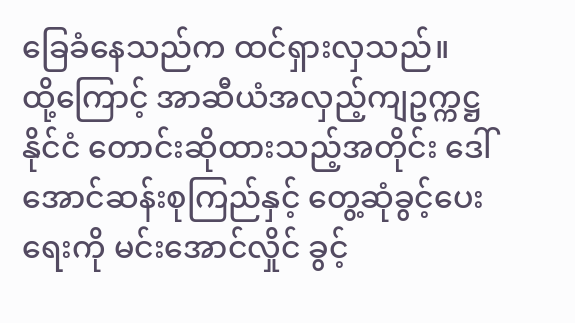ခြေခံနေသည်က ထင်ရှားလှသည်။
ထို့ကြောင့် အာဆီယံအလှည့်ကျဥက္ကဋ္ဌနိုင်ငံ တောင်းဆိုထားသည့်အတိုင်း ဒေါ်အောင်ဆန်းစုကြည်နှင့် တွေ့ဆုံခွင့်ပေးရေးကို မင်းအောင်လှိုင် ခွင့်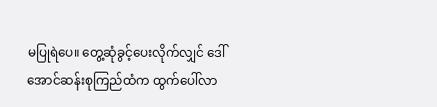မပြုရဲပေ။ တွေ့ဆုံခွင့်ပေးလိုက်လျှင် ဒေါ်အောင်ဆန်းစုကြည်ထံက ထွက်ပေါ်လာ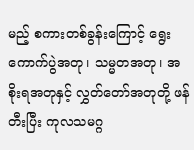မည့် စကားတစ်ခွန်းကြောင့် ရွေးကောက်ပွဲအတု၊ သမ္မတအတု၊ အစိုးရအတုနှင့် လွှတ်တော်အတုတို့ ဖန်တီးပြီး ကုလသမဂ္ဂ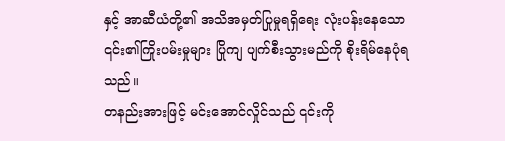နှင့် အာဆီယံတို့၏ အသိအမှတ်ပြုမှုရရှိရေး လုံးပန်းနေသော ၎င်း၏ကြိုးပမ်းမှုများ ပြိုကျ ပျက်စီးသွားမည်ကို စိုးရိမ်နေပုံရသည်။
တနည်းအားဖြင့် မင်းအောင်လှိုင်သည် ၎င်းကို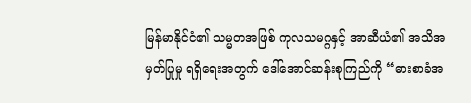မြန်မာနိုင်ငံ၏ သမ္မတအဖြစ် ကုလသမဂ္ဂနှင့် အာဆီယံ၏ အသိအမှတ်ပြုမှု ရရှိရေးအတွက် ဒေါ်အောင်ဆန်းစုကြည်ကို “ဓားစာခံအ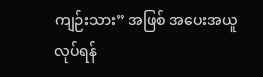ကျဉ်းသား” အဖြစ် အပေးအယူလုပ်ရန်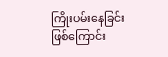ကြိုးပမ်းနေခြင်း ဖြစ်ကြောင်း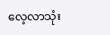လေ့လာသုံး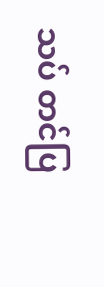သပ် တင်ပြ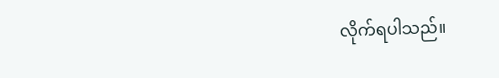လိုက်ရပါသည်။